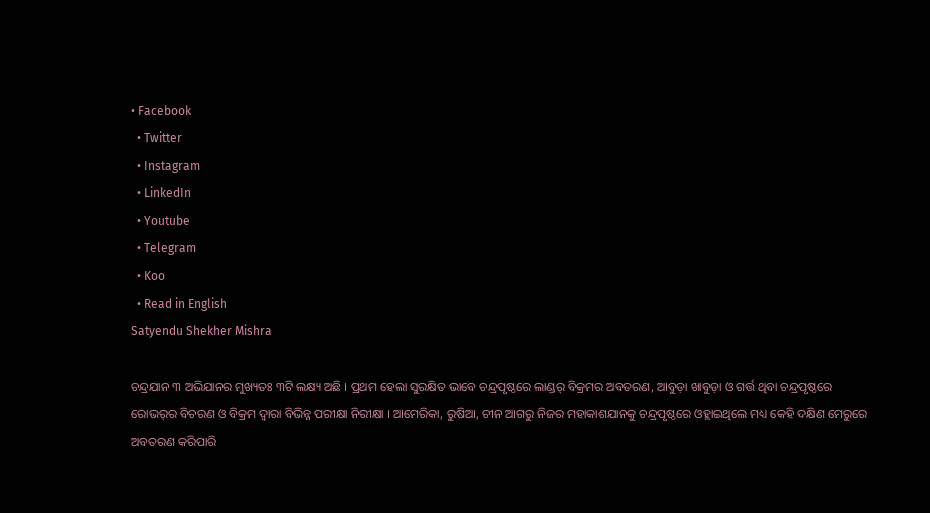• Facebook
  • Twitter
  • Instagram
  • LinkedIn
  • Youtube
  • Telegram
  • Koo
  • Read in English
Satyendu Shekher Mishra

ଚନ୍ଦ୍ରଯାନ ୩ ଅଭିଯାନର ମୁଖ୍ୟତଃ ୩ଟି ଲକ୍ଷ୍ୟ ଅଛି । ପ୍ରଥମ ହେଲା ସୁରକ୍ଷିତ ଭାବେ ଚନ୍ଦ୍ରପୃଷ୍ଠରେ ଲାଣ୍ଡର୍ ବିକ୍ରମର ଅବତରଣ, ଆବୁଡ଼ା ଖାବୁଡ଼ା ଓ ଗର୍ତ୍ତ ଥିବା ଚନ୍ଦ୍ରପୃଷ୍ଠରେ ରୋଭର୍‌ର ବିଚରଣ ଓ ବିକ୍ରମ ଦ୍ୱାରା ବିଭିନ୍ନ ପରୀକ୍ଷା ନିରୀକ୍ଷା । ଆମେରିକା, ରୁଷିଆ, ଚୀନ ଆଗରୁ ନିଜର ମହାକାଶଯାନକୁ ଚନ୍ଦ୍ରପୃଷ୍ଠରେ ଓହ୍ଲାଇଥିଲେ ମଧ୍ୟ କେହି ଦକ୍ଷିଣ ମେରୁରେ ଅବତରଣ କରିପାରି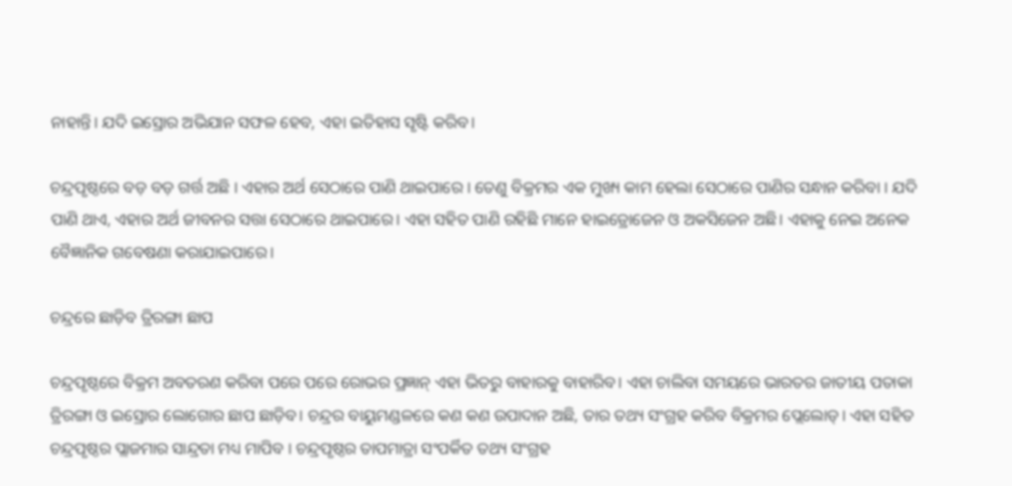ନାହାନ୍ତି। ଯଦି ଇସ୍ରୋର ଅଭିଯାନ ସଫଳ ହେବ, ଏହା ଇତିହାସ ସୃଷ୍ଟି କରିବ।

ଚନ୍ଦ୍ରପୃଷ୍ଠରେ ବଡ଼ ବଡ଼ ଗର୍ତ୍ତ ଅଛି । ଏହାର ଅର୍ଥ ସେଠାରେ ପାଣି ଥାଇପାରେ । ତେଣୁ ବିକ୍ରମର ଏକ ମୁଖ୍ୟ କାମ ହେଲା ସେଠାରେ ପାଣିର ସନ୍ଧାନ କରିବା । ଯଦି ପାଣି ଥାଏ, ଏହାର ଅର୍ଥ ଜୀବନର ସତ୍ତା ସେଠାରେ ଥାଇପାରେ। ଏହା ସହିତ ପାଣି ରହିଛି ମାନେ ହାଇଡ୍ରୋଜେନ ଓ ଅକସିଜେନ ଅଛି। ଏହାକୁ ନେଇ ଅନେକ ବୈଜ୍ଞାନିକ ଗବେଷଣା କରାଯାଇପାରେ।

ଚନ୍ଦ୍ରରେ ଛାଡ଼ିବ ତ୍ରିରଙ୍ଗା ଛାପ

ଚନ୍ଦ୍ରପୃଷ୍ଠରେ ବିକ୍ରମ ଅବତରଣ କରିବା ପରେ ପରେ ରୋଭର ପ୍ରଜ୍ଞାନ୍ ଏହା ଭିତରୁ ବାହାରକୁ ବାହାରିବ। ଏହା ଚାଲିବା ସମୟରେ ଭାରତର ଜାତୀୟ ପତାକା ତ୍ରିରଙ୍ଗା ଓ ଇସ୍ରୋର ଲୋଗୋର ଛାପ ଛାଡ଼ିବ। ଚନ୍ଦ୍ରର ବାୟୁମଣ୍ଡଳରେ କଣ କଣ ଉପାଦାନ ଅଛି, ତାର ତଥ୍ୟ ସଂଗ୍ରହ କରିବ ବିକ୍ରମର ପ୍ଲେଲୋଡ୍। ଏହା ସହିତ ଚନ୍ଦ୍ରପୃଷ୍ଠର ପ୍ଲାଜମାର ସାନ୍ଦ୍ରତା ମଧ୍ୟ ମାପିବ । ଚନ୍ଦ୍ରପୃଷ୍ଠର ତାପମାତ୍ରା ସଂପର୍କିତ ତଥ୍ୟ ସଂଗ୍ରହ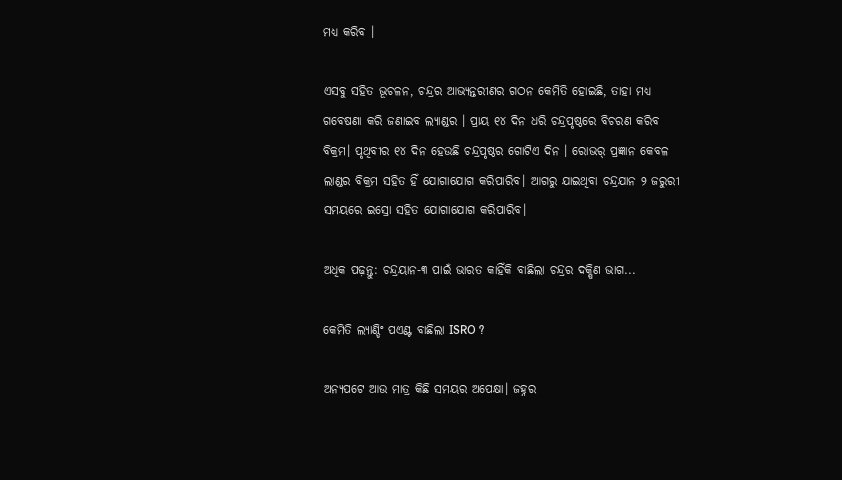ମଧ୍ୟ କରିବ ।

ଏସବୁ ସହିତ ଭୂଚଳନ, ଚନ୍ଦ୍ରର ଆଭ୍ୟନ୍ତରୀଣର ଗଠନ କେମିତି ହୋଇଛି, ତାହା ମଧ୍ୟ ଗବେଷଣା କରି ଜଣାଇବ ଲ୍ୟାଣ୍ଡର । ପ୍ରାୟ ୧୪ ଦିନ ଧରି ଚନ୍ଦ୍ରପୃଷ୍ଠରେ ବିଚରଣ କରିବ ବିକ୍ରମ। ପୃଥିବୀର ୧୪ ଦିନ ହେଉଛି ଚନ୍ଦ୍ରପୃଷ୍ଠର ଗୋଟିଏ ଦିନ । ରୋଭର୍ ପ୍ରଜ୍ଞାନ କେବଳ ଲାଣ୍ଡର ବିକ୍ରମ ସହିତ ହିଁ ଯୋଗାଯୋଗ କରିପାରିବ। ଆଗରୁ ଯାଇଥିବା ଚନ୍ଦ୍ରଯାନ ୨ ଜରୁରୀ ସମୟରେ ଇସ୍ରୋ ସହିତ ଯୋଗାଯୋଗ କରିପାରିବ।

ଅଧିକ ପଢ଼ନ୍ତୁ: ଚନ୍ଦ୍ରୟାନ-୩ ପାଇଁ ଭାରତ କାହିଁକି ବାଛିଲା ଚନ୍ଦ୍ରର ଦକ୍ଷିଣ ଭାଗ...

କେମିତି ଲ୍ୟାଣ୍ଡିଂ ପଏଣ୍ଟ ବାଛିଲା ISRO ?

ଅନ୍ୟପଟେ ଆଉ ମାତ୍ର କିଛି ସମୟର ଅପେକ୍ଷା। ଜହ୍ନର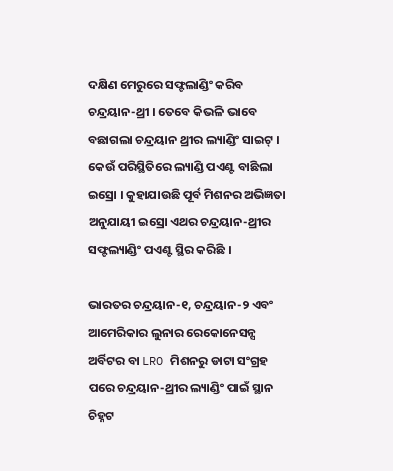ଦକ୍ଷିଣ ମେରୁରେ ସଫ୍ଟଲାଣ୍ଡିଂ କରିବ ଚନ୍ଦ୍ରୟାନ-ଥ୍ରୀ । ତେବେ କିଭଳି ଭାବେ ବଛାଗଲା ଚନ୍ଦ୍ରୟାନ ଥ୍ରୀର ଲ୍ୟାଣ୍ଡିଂ ସାଇଟ୍ । କେଉଁ ପରିସ୍ଥିତିରେ ଲ୍ୟାଣ୍ଡି ପଏଣ୍ଟ ବାଛିଲା ଇସ୍ରୋ । କୁହାଯାଉଛି ପୂର୍ବ ମିଶନର ଅଭିଜ୍ଞତା ଅନୁଯାୟୀ ଇସ୍ରୋ ଏଥର ଚନ୍ଦ୍ରୟାନ-ଥ୍ରୀର ସଫ୍ଟଲ୍ୟାଣ୍ଡିଂ ପଏଣ୍ଟ ସ୍ଥିର କରିଛି ।

ଭାରତର ଚନ୍ଦ୍ରୟାନ-୧, ଚନ୍ଦ୍ରୟାନ-୨ ଏବଂ ଆମେରିକାର ଲୁନାର ରେକୋନେସନ୍ସ ଅର୍ବିଟର ବା LRO ମିଶନରୁ ଡାଟା ସଂଗ୍ରହ ପରେ ଚନ୍ଦ୍ରୟାନ-ଥ୍ରୀର ଲ୍ୟାଣ୍ଡିଂ ପାଇଁ ସ୍ଥାନ ଚିହ୍ନଟ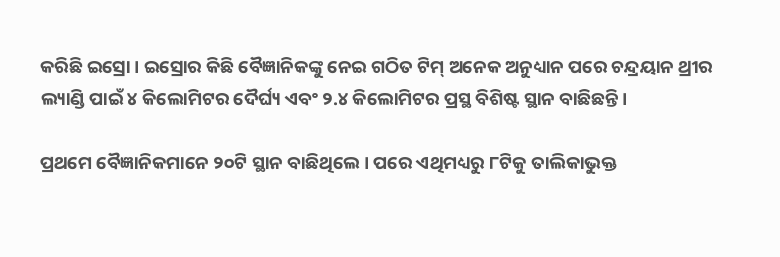କରିଛି ଇସ୍ରୋ । ଇସ୍ରୋର କିଛି ବୈଜ୍ଞାନିକଙ୍କୁ ନେଇ ଗଠିତ ଟିମ୍ ଅନେକ ଅନୁଧ୍ୟାନ ପରେ ଚନ୍ଦ୍ରୟାନ ଥ୍ରୀର ଲ୍ୟାଣ୍ଡି ପାଇଁ ୪ କିଲୋମିଟର ଦୈର୍ଘ୍ୟ ଏବଂ ୨.୪ କିଲୋମିଟର ପ୍ରସ୍ଥ ବିଶିଷ୍ଟ ସ୍ଥାନ ବାଛିଛନ୍ତି ।

ପ୍ରଥମେ ବୈଜ୍ଞାନିକମାନେ ୨୦ଟି ସ୍ଥାନ ବାଛିଥିଲେ । ପରେ ଏଥିମଧ୍ୟରୁ ୮ଟିକୁ ତାଲିକାଭୁକ୍ତ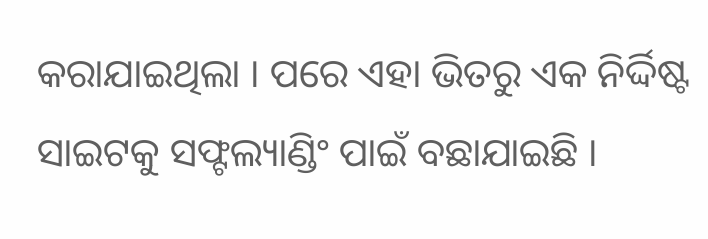କରାଯାଇଥିଲା । ପରେ ଏହା ଭିତରୁ ଏକ ନିର୍ଦ୍ଦିଷ୍ଟ ସାଇଟକୁ ସଫ୍ଟଲ୍ୟାଣ୍ଡିଂ ପାଇଁ ବଛାଯାଇଛି ।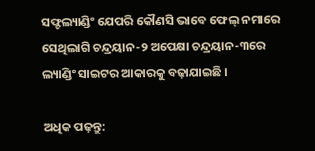ସଫ୍ଟଲ୍ୟାଣ୍ଡିଂ ଯେପରି କୌଣସି ଭାବେ ଫେଲ୍ ନମାରେ ସେଥିଲାଗି ଚନ୍ଦ୍ରୟାନ-୨ ଅପେକ୍ଷା ଚନ୍ଦ୍ରୟାନ-୩ରେ ଲ୍ୟାଣ୍ଡିଂ ସାଇଟର ଆକାରକୁ ବଢ଼ାଯାଇଛି ।

ଅଧିକ ପଢ଼ନ୍ତୁ: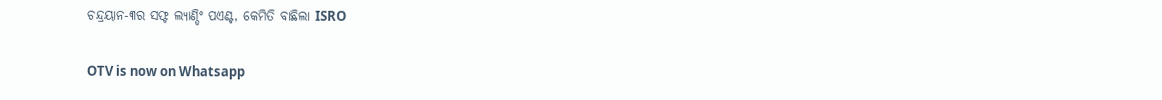ଚନ୍ଦ୍ରୟାନ-୩ର ସଫ୍ଟ ଲ୍ୟାଣ୍ଡିଂ ପଏଣ୍ଟ, କେମିତି ବାଛିଲା ISRO

OTV is now on Whatsapp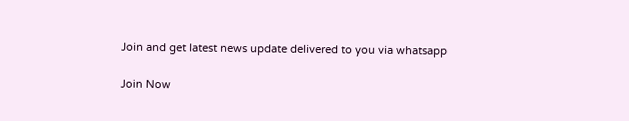Join and get latest news update delivered to you via whatsapp

Join Now